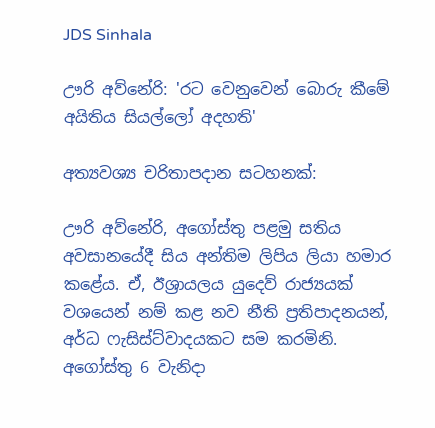JDS Sinhala

ඌරි අව්නේරි: 'රට වෙනුවෙන් බොරු කීමේ අයිතිය සියල්ලෝ අදහති'

අත්‍යවශ්‍ය චරිතාපදාන සටහනක්:

ඌරි අව්නේරි, අගෝස්තු පළමු සතිය අවසානයේදී සිය අන්තිම ලිපිය ලියා හමාර කළේය. ඒ, ඊශ්‍රායලය යුදෙව් රාජ්‍යයක් වශයෙන් නම් කළ නව නීති ප්‍රතිපාදනයන්, අර්ධ ෆැසිස්ට්වාදයකට සම කරමිනි. අගෝස්තු 6 වැනිදා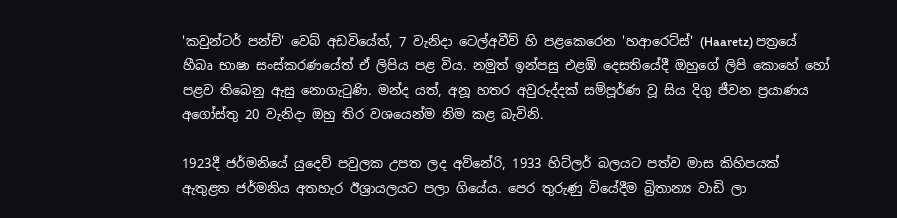'කවුන්ටර් පන්ච්' වෙබ් අඩවියේත්, 7 වැනිදා ටෙල්අවීව් හි පළකෙරෙන 'හආරෙට්ස්' (Haaretz) පත්‍රයේ හීබෘ භාෂා සංස්කරණයේත් ඒ ලිපිය පළ විය. නමුත් ඉන්පසු එළඹි දෙසතියේදී ඔහුගේ ලිපි කොහේ හෝ පළව තිබෙනු ඇසු නොගැටුණි. මන්ද යත්, අනූ හතර අවුරුද්දක් සම්පූර්ණ වූ සිය දිගු ජීවන ප්‍රයාණය අගෝස්තු 20 වැනිදා ඔහු තිර වශයෙන්ම නිම කළ බැවිනි.

1923දී ජර්මනියේ යුදෙව් පවුලක උපත ලද අව්නේරි, 1933 හිට්ලර් බලයට පත්ව මාස කිහිපයක් ඇතුළත ජර්මනිය අතහැර ඊශ්‍රායලයට පලා ගියේය. පෙර තුරුණු වියේදීම බ්‍රිතාන්‍ය වාඩි ලා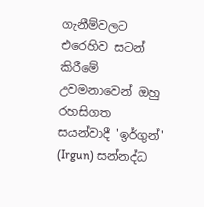ගැනීම්වලට එරෙහිව සටන් කිරීමේ උවමනාවෙන් ඔහු රහසිගත සයන්වාදී 'ඉර්ගුන්' (Irgun) සන්නද්ධ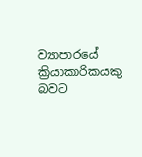ව්‍යාපාරයේ ක්‍රියාකාරිකයකු බවට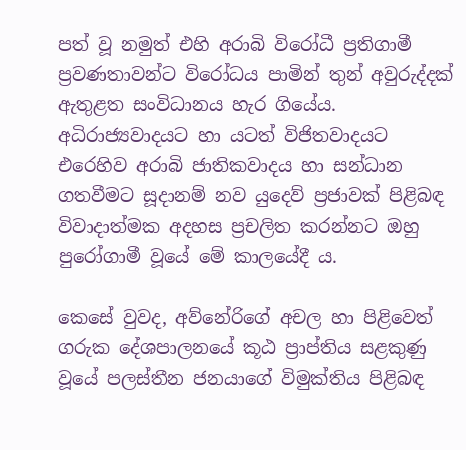පත් වූ නමුත් එහි අරාබි විරෝධී ප්‍රතිගාමී ප්‍රවණතාවන්ට විරෝධය පාමින් තුන් අවුරුද්දක් ඇතුළත සංවිධානය හැර ගියේය. අධිරාජ්‍යවාදයට හා යටත් විජිතවාදයට එරෙහිව අරාබි ජාතිකවාදය හා සන්ධාන ගතවීමට සූදානම් නව යුදෙව් ප්‍රජාවක් පිළිබඳ විවාදාත්මක අදහස ප්‍රචලිත කරන්නට ඔහු පුරෝගාමී වූයේ මේ කාලයේදී ය.

කෙසේ වුවද, අව්නේරිගේ අචල හා පිළිවෙත් ගරුක දේශපාලනයේ කූඨ ප්‍රාප්තිය සළකුණු වූයේ පලස්තීන ජනයාගේ විමුක්තිය පිළිබඳ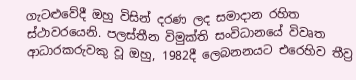ගැටළුවේදී ඔහු විසින් දරණ ලද සමාදාන රහිත ස්ථාවරයෙනි. පලස්තීන විමුක්ති සංවිධානයේ විවෘත ආධාරකරුවකු වූ ඔහු, 1982දී ලෙබනනයට එරෙහිව තීව්‍ර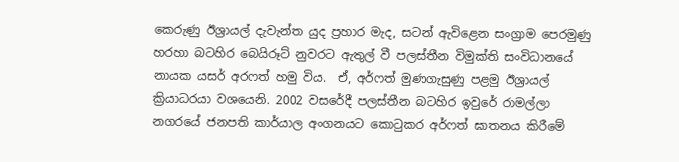කෙරුණු ඊශ්‍රායල් දැවැන්ත යුද ප්‍රහාර මැද, සටන් ඇවිළෙන සංග්‍රාම පෙරමුණු හරහා බටහිර බෙයිරූට් නුවරට ඇතුල් වී පලස්තීන විමුක්ති සංවිධානයේ නායක යසර් අරෆත් හමු විය.  ඒ, අර්ෆත් මුණගැසුණු පළමු ඊශ්‍රායල්  ක්‍රියාධරයා වශයෙනි. 2002 වසරේදී පලස්තීන බටහිර ඉවුරේ රාමල්ලා නගරයේ ජනපති කාර්යාල අංගනයට කොටුකර අර්ෆත් ඝාතනය කිරීමේ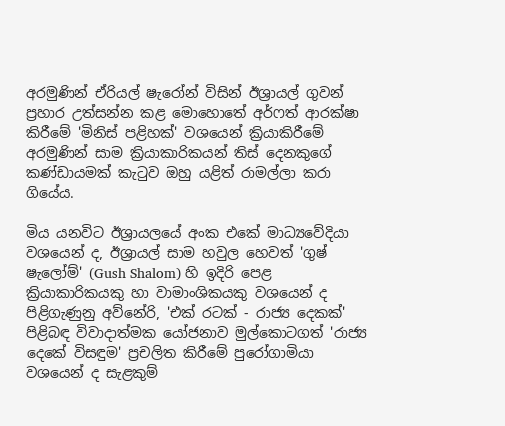අරමුණින් ඒරියල් ෂැරෝන් විසින් ඊශ්‍රායල් ගුවන් ප්‍රහාර උත්සන්න කළ මොහොතේ අර්ෆත් ආරක්ෂා කිරීමේ 'මිනිස් පළිහක්' වශයෙන් ක්‍රියාකිරීමේ අරමුණින් සාම ක්‍රියාකාරිකයන් තිස් දෙනකුගේ කණ්ඩායමක් කැටුව ඔහු යළිත් රාමල්ලා කරා ගියේය.

මිය යනවිට ඊශ්‍රායලයේ අංක එකේ මාධ්‍යවේදියා වශයෙන් ද, ඊශ්‍රායල් සාම හවුල හෙවත් 'ගුෂ් ෂැලෝම්' (Gush Shalom) හි ඉදිරි පෙළ ක්‍රියාකාරිකයකු හා වාමාංශිකයකු වශයෙන් ද පිළිගැණුනු අව්නේරි, 'එක් රටක් - රාජ්‍ය දෙකක්' පිළිබඳ විවාදාත්මක යෝජනාව මුල්කොටගත් 'රාජ්‍ය දෙකේ විසඳුම' ප්‍රචලිත කිරීමේ පුරෝගාමියා වශයෙන් ද සැළකුම්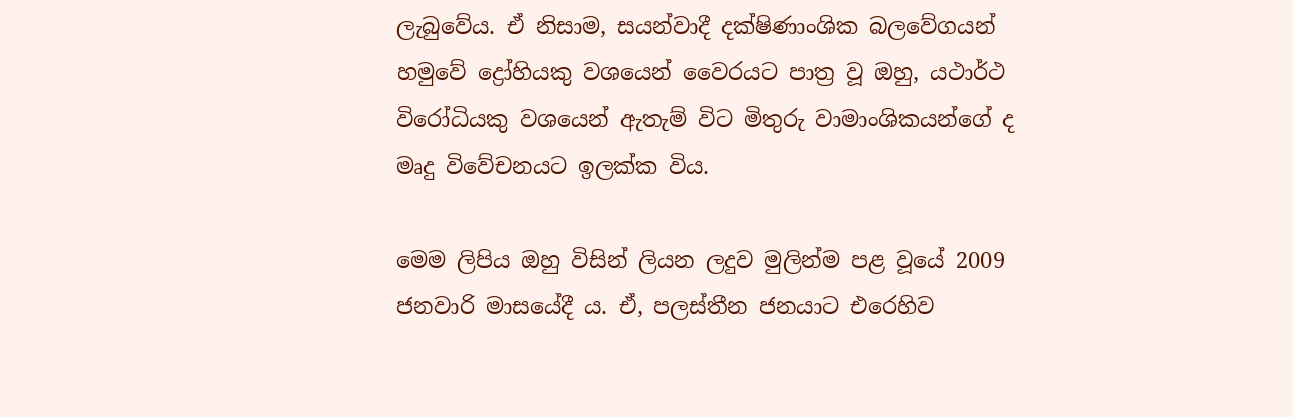ලැබුවේය. ඒ නිසාම, සයන්වාදී දක්ෂිණාංශික බලවේගයන් හමුවේ ද්‍රෝහියකු වශයෙන් වෛරයට පාත්‍ර වූ ඔහු, යථාර්ථ විරෝධියකු වශයෙන් ඇතැම් විට මිතුරු වාමාංශිකයන්ගේ ද මෘදු විවේචනයට ඉලක්ක විය.

මෙම ලිපිය ඔහු විසින් ලියන ලදුව මුලින්ම පළ වූයේ 2009 ජනවාරි මාසයේදී ය. ඒ, පලස්තීන ජනයාට එරෙහිව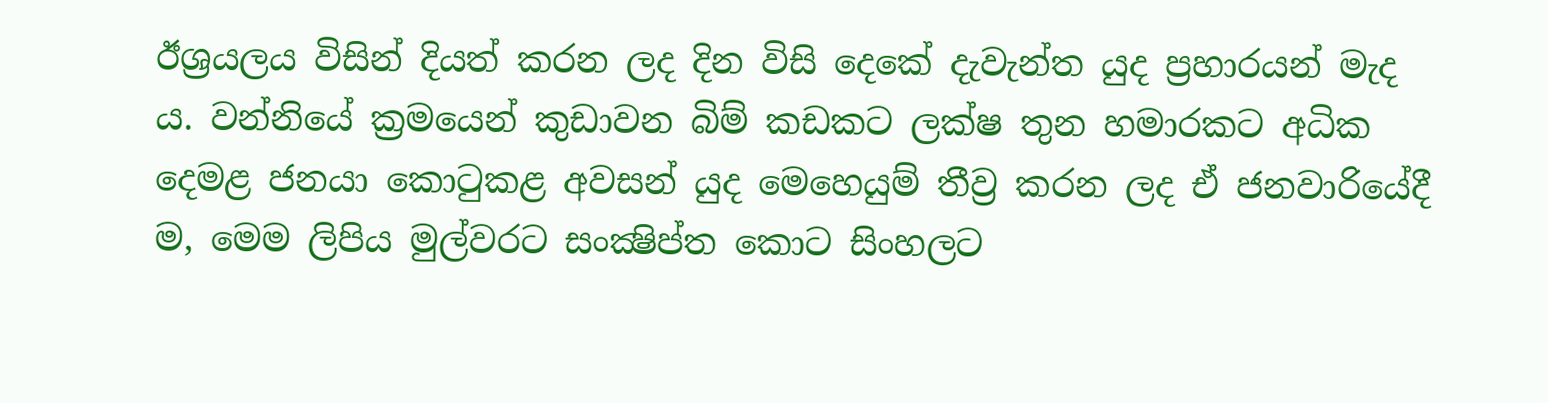ඊශ්‍රයලය විසින් දියත් කරන ලද දින විසි දෙකේ දැවැන්ත යුද ප්‍රහාරයන් මැද ය. වන්නියේ ක්‍රමයෙන් කුඩාවන බිම් කඩකට ලක්ෂ තුන හමාරකට අධික දෙමළ ජනයා කොටුකළ අවසන් යුද මෙහෙයුම් තීව්‍ර කරන ලද ඒ ජනවාරියේදී ම, මෙම ලිපිය මුල්වරට සංක්‍ෂිප්ත කොට සිංහලට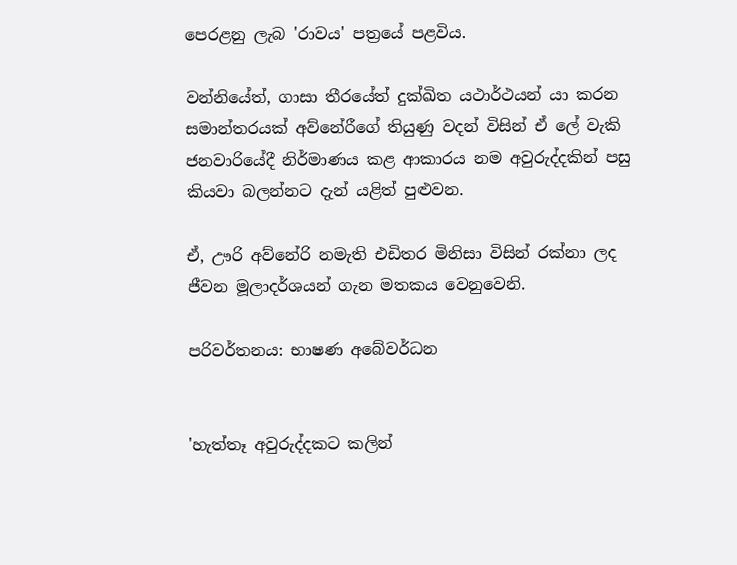පෙරළනු ලැබ 'රාවය' පත්‍රයේ පළවිය.

වන්නියේත්, ගාසා තීරයේත් දුක්ඛිත යථාර්ථයන් යා කරන සමාන්තරයක් අව්නේරීගේ තියුණු වදන් විසින් ඒ ලේ වැකි ජනවාරියේදී නිර්මාණය කළ ආකාරය නම අවුරුද්දකින් පසු කියවා බලන්නට දැන් යළිත් පුළුවන.

ඒ, ඌරි අව්නේරි නමැති එඩිතර මිනිසා විසින් රක්නා ලද ජීවන මූලාදර්ශයන් ගැන මතකය වෙනුවෙනි.

පරිවර්තනය: භාෂණ අබේවර්ධන


'හැත්තෑ අවුරුද්දකට කලින්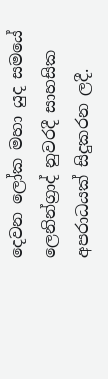දෙවන ලෝක මහා යුද සමයේ ලෙනින්ග්‍රාද් නුවරදී සාහසික අපරාධයක් සිදුකරන ලදී.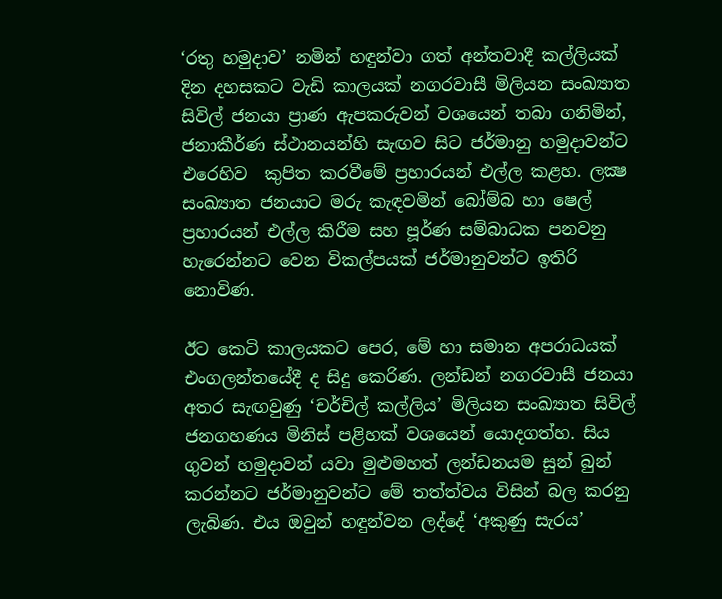‘රතු හමුදාව’ නමින් හඳුන්වා ගත් අන්තවාදී කල්ලියක් දින දහසකට වැඩි කාලයක් නගරවාසී මිලියන සංඛ්‍යාත සිවිල් ජනයා ප්‍රාණ ඇපකරුවන් වශයෙන් තබා ගනිමින්, ජනාකීර්ණ ස්ථානයන්හි සැඟව සිට ජර්මානු හමුදාවන්ට එරෙහිව  කුපිත කරවීමේ ප්‍රහාරයන් එල්ල කළහ. ලක්‍ෂ සංඛ්‍යාත ජනයාට මරු කැඳවමින් බෝම්බ හා ෂෙල් ප්‍රහාරයන් එල්ල කිරීම සහ පූර්ණ සම්බාධක පනවනු හැරෙන්නට වෙන විකල්පයක් ජර්මානුවන්ට ඉතිරි නොවිණ.

ඊට කෙටි කාලයකට පෙර, මේ හා සමාන අපරාධයක් එංගලන්තයේදී ද සිදු කෙරිණ. ලන්ඩන් නගරවාසී ජනයා අතර සැඟවුණු ‘චර්චිල් කල්ලිය’ මිලියන සංඛ්‍යාත සිවිල් ජනගහණය මිනිස් පළිහක් වශයෙන් යොදගත්හ. සිය ගුවන් හමුදාවන් යවා මුළුමහත් ලන්ඩනයම සුන් බුන් කරන්නට ජර්මානුවන්ට මේ තත්ත්වය විසින් බල කරනු ලැබිණ. එය ඔවුන් හඳුන්වන ලද්දේ ‘අකුණු සැරය’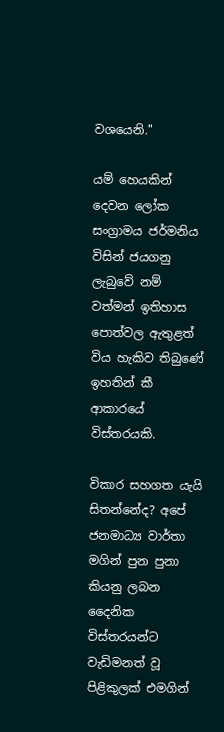වශයෙනි."

යම් හෙයකින් දෙවන ලෝක සංග්‍රාමය ජර්මනිය විසින් ජයගනු ලැබුවේ නම් වත්මන් ඉතිහාස පොත්වල ඇතුළත් විය හැකිව තිබුණේ ඉහතින් කී ආකාරයේ විස්තරයකි.

විකාර සහගත යැයි සිතන්නේද? අපේ ජනමාධ්‍ය වාර්තා මගින් පුන පුනා කියනු ලබන දෛනික විස්තරයන්ට වැඩිමනත් වූ පිළිකුලක් එමගින්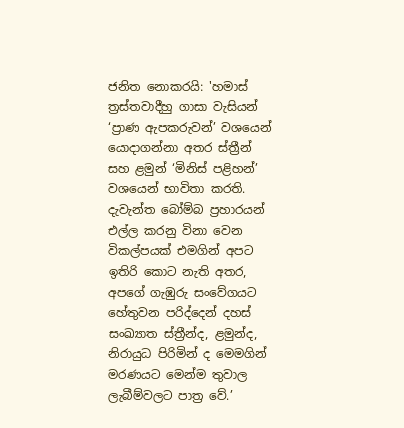ජනිත නොකරයි: 'හමාස් ත්‍රස්තවාදීහු ගාසා වැසියන් ‘ප්‍රාණ ඇපකරුවන්’ වශයෙන් යොදාගන්නා අතර ස්ත්‍රීන් සහ ළමුන් ‘මිනිස් පළිහන්’ වශයෙන් භාවිතා කරති. දැවැන්ත බෝම්බ ප්‍රහාරයන් එල්ල කරනු විනා වෙන විකල්පයක් එමගින් අපට ඉතිරි කොට නැති අතර, අපගේ ගැඹුරු සංවේගයට හේතුවන පරිද්දෙන් දහස් සංඛ්‍යාත ස්ත්‍රීන්ද, ළමුන්ද, නිරායුධ පිරිමින් ද මෙමගින් මරණයට මෙන්ම තුවාල ලැබීම්වලට පාත්‍ර වේ.’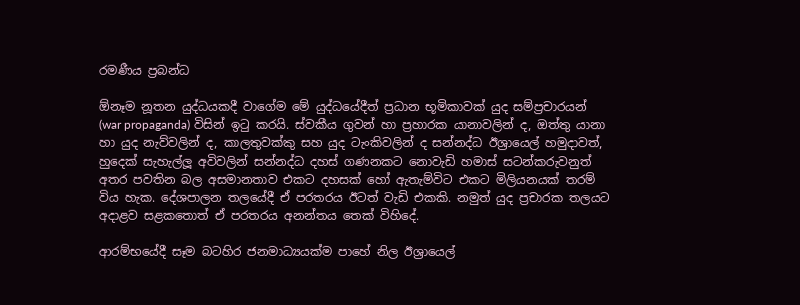රමණීය ප්‍රබන්ධ

ඕනෑම නූතන යුද්ධයකදී වාගේම මේ යුද්ධයේදීත් ප්‍රධාන භූමිකාවක් යුද සම්ප්‍රචාරයන් (war propaganda) විසින් ඉටු කරයි. ස්වකීය ගුවන් හා ප්‍රහාරක යානාවලින් ද, ඔත්තු යානා හා යුද නැව්වලින් ද, කාලතුවක්කු සහ යුද ටැංකිවලින් ද සන්නද්ධ ඊශ්‍රායෙල් හමුදාවත්, හුදෙක් සැහැල්ලූ අවිවලින් සන්නද්ධ දහස් ගණනකට නොවැඩි හමාස් සටන්කරුවනුත් අතර පවතින බල අසමානතාව එකට දහසක් හෝ ඇතැම්විට එකට මිලියනයක් තරම් විය හැක. දේශපාලන තලයේදී ඒ පරතරය ඊටත් වැඩි එකකි. නමුත් යුද ප්‍රචාරක තලයට අදාළව සළකතොත් ඒ පරතරය අනන්තය තෙක් විහිදේ.

ආරම්භයේදී සෑම බටහිර ජනමාධ්‍යයක්ම පාහේ නිල ඊශ්‍රායෙල්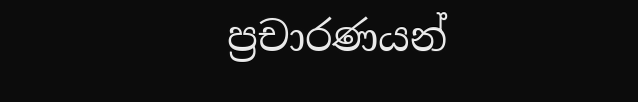ප්‍රචාරණයන්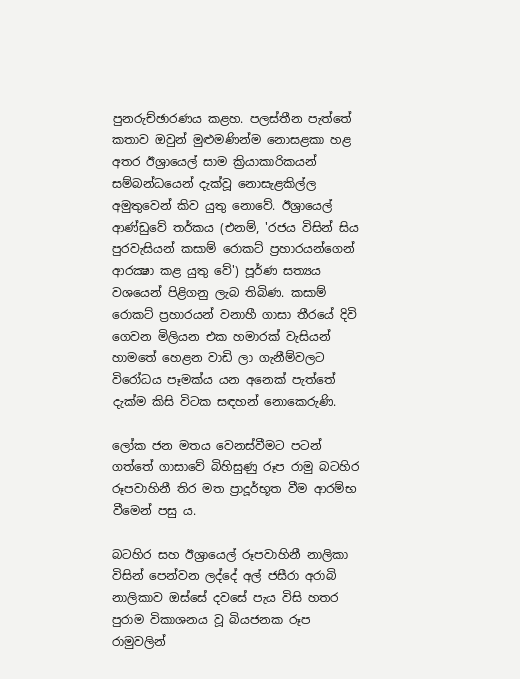පුනරුච්ඡාරණය කළහ. පලස්තීන පැත්තේ කතාව ඔවුන් මුළුමණින්ම නොසළකා හළ අතර ඊශ්‍රායෙල් සාම ක්‍රියාකාරිකයන් සම්බන්ධයෙන් දැක්වූ නොසැළකිල්ල අමුතුවෙන් කිව යුතු නොවේ. ඊශ්‍රායෙල් ආණ්ඩුවේ තර්කය (එනම්, 'රජය විසින් සිය පුරවැසියන් කසාම් රොකට් ප්‍රහාරයන්ගෙන් ආරක්‍ෂා කළ යුතු වේ') පූර්ණ සත්‍යය වශයෙන් පිළිගනු ලැබ තිබිණ. කසාම් රොකට් ප්‍රහාරයන් වනාහී ගාසා තීරයේ දිවි ගෙවන මිලියන එක හමාරක් වැසියන් හාමතේ හෙළන වාඩි ලා ගැනීම්වලට විරෝධය පෑමක්ය යන අනෙක් පැත්තේ දැක්ම කිසි විටක සඳහන් නොකෙරුණි.

ලෝක ජන මතය වෙනස්වීමට පටන් ගත්තේ ගාසාවේ බිහිසුණු රූප රාමු බටහිර රූපවාහිනී තිර මත ප්‍රාදූර්භූත වීම ආරම්භ වීමෙන් පසු ය.

බටහිර සහ ඊශ්‍රායෙල් රූපවාහිනී නාලිකා විසින් පෙන්වන ලද්දේ අල් ජසීරා අරාබි නාලිකාව ඔස්සේ දවසේ පැය විසි හතර පුරාම විකාශනය වූ බියජනක රූප රාමුවලින්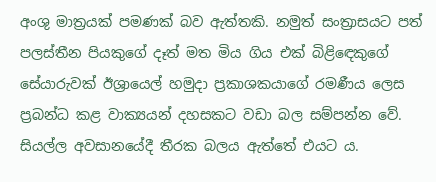අංශු මාත්‍රයක් පමණක් බව ඇත්තකි. නමුත් සංත්‍රාසයට පත් පලස්තීන පියකුගේ දෑත් මත මිය ගිය එක් බිළිඳෙකුගේ සේයාරුවක් ඊශ්‍රායෙල් හමුදා ප්‍රකාශකයාගේ රමණීය ලෙස ප්‍රබන්ධ කළ වාක්‍යයන් දහසකට වඩා බල සම්පන්න වේ. සියල්ල අවසානයේදී තීරක බලය ඇත්තේ එයට ය.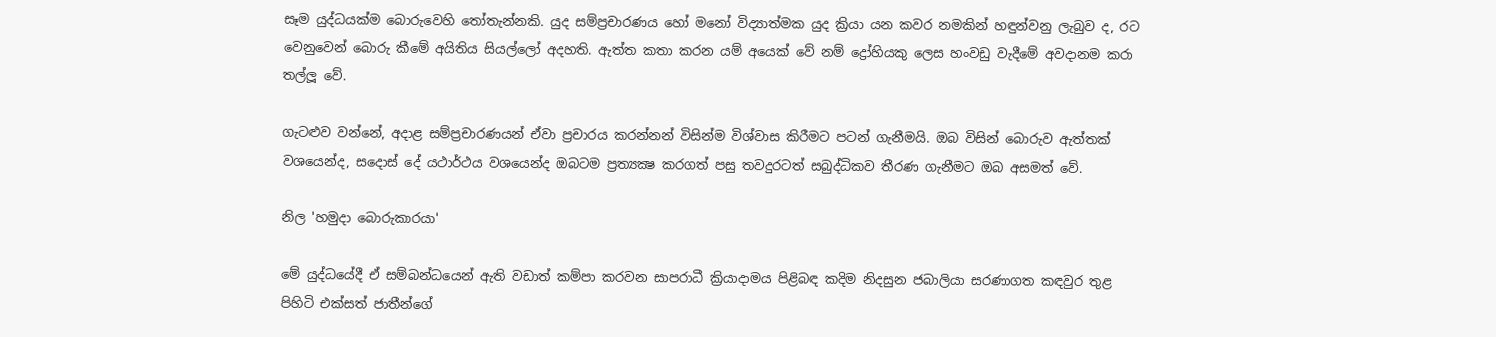සෑම යුද්ධයක්ම බොරුවෙහි තෝතැන්නකි. යුද සම්ප්‍රචාරණය හෝ මනෝ විද්‍යාත්මක යුද ක්‍රියා යන කවර නමකින් හඳුන්වනු ලැබුව ද, රට වෙනුවෙන් බොරු කීමේ අයිතිය සියල්ලෝ අදහති. ඇත්ත කතා කරන යම් අයෙක් වේ නම් ද්‍රෝහියකු ලෙස හංවඩු වැදීමේ අවදානම කරා තල්ලූ වේ.

ගැටළුව වන්නේ, අදාළ සම්ප්‍රචාරණයන් ඒවා ප්‍රචාරය කරන්නන් විසින්ම විශ්වාස කිරීමට පටන් ගැනීමයි. ඔබ විසින් බොරුව ඇත්තක් වශයෙන්ද, සදොස් දේ යථාර්ථය වශයෙන්ද ඔබටම ප්‍රත්‍යක්‍ෂ කරගත් පසු තවදුරටත් සබුද්ධිකව තීරණ ගැනීමට ඔබ අසමත් වේ.

නිල 'හමුදා බොරුකාරයා'

මේ යුද්ධයේදී ඒ සම්බන්ධයෙන් ඇති වඩාත් කම්පා කරවන සාපරාධී ක්‍රියාදාමය පිළිබඳ කදිම නිදසුන ජබාලියා සරණාගත කඳවුර තුළ පිහිටි එක්සත් ජාතීන්ගේ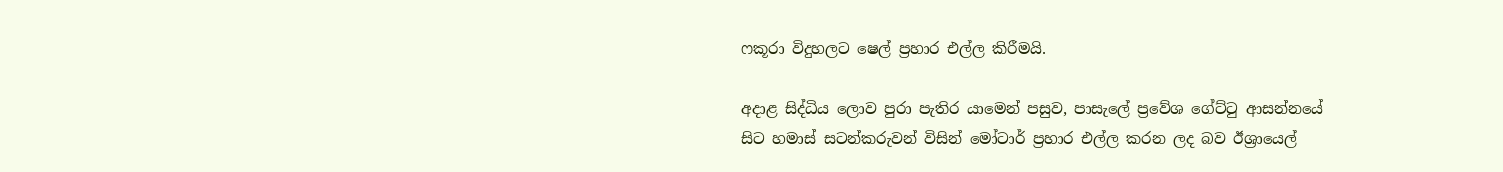ෆකූරා විදුහලට ෂෙල් ප්‍රහාර එල්ල කිරීමයි.

අදාළ සිද්ධිය ලොව පුරා පැතිර යාමෙන් පසුව, පාසැලේ ප්‍රවේශ ගේට්ටු ආසන්නයේ සිට හමාස් සටන්කරුවන් විසින් මෝටාර් ප්‍රහාර එල්ල කරන ලද බව ඊශ්‍රායෙල්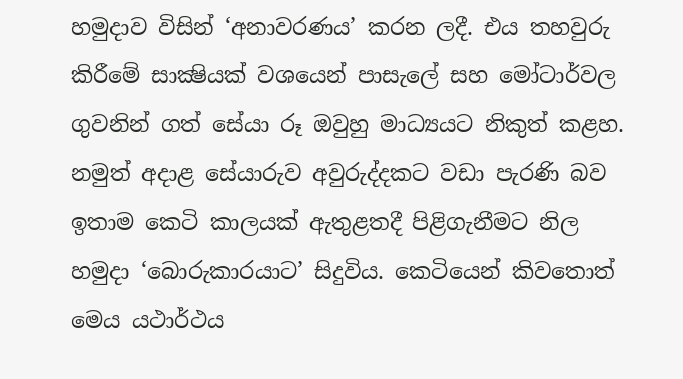හමුදාව විසින් ‘අනාවරණය’ කරන ලදී. එය තහවුරු කිරීමේ සාක්‍ෂියක් වශයෙන් පාසැලේ සහ මෝටාර්වල ගුවනින් ගත් සේයා රූ ඔවුහු මාධ්‍යයට නිකුත් කළහ. නමුත් අදාළ සේයාරුව අවුරුද්දකට වඩා පැරණි බව ඉතාම කෙටි කාලයක් ඇතුළතදී පිළිගැනීමට නිල හමුදා ‘බොරුකාරයාට’ සිදුවිය. කෙටියෙන් කිවතොත් මෙය යථාර්ථය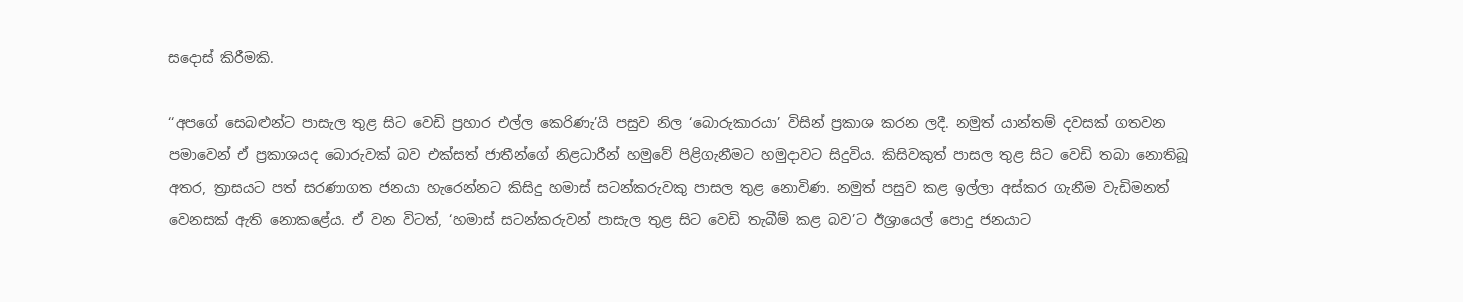සදොස් කිරීමකි.

‘‘අපගේ සෙබළුන්ට පාසැල තුළ සිට වෙඩි ප්‍රහාර එල්ල කෙරිණැ’යි පසුව නිල ‘බොරුකාරයා’ විසින් ප්‍රකාශ කරන ලදී. නමුත් යාන්තම් දවසක් ගතවන පමාවෙන් ඒ ප්‍රකාශයද බොරුවක් බව එක්සත් ජාතීන්ගේ නිළධාරීන් හමුවේ පිළිගැනීමට හමුදාවට සිදුවිය. කිසිවකුත් පාසල තුළ සිට වෙඩි තබා නොතිබූ අතර, ත්‍රාසයට පත් සරණාගත ජනයා හැරෙන්නට කිසිදු හමාස් සටන්කරුවකු පාසල තුළ නොවිණ. නමුත් පසුව කළ ඉල්ලා අස්කර ගැනීම වැඩිමනත් වෙනසක් ඇති නොකළේය. ඒ වන විටත්, ‘හමාස් සටන්කරුවන් පාසැල තුළ සිට වෙඩි තැබීම් කළ බව’ට ඊශ්‍රායෙල් පොදු ජනයාට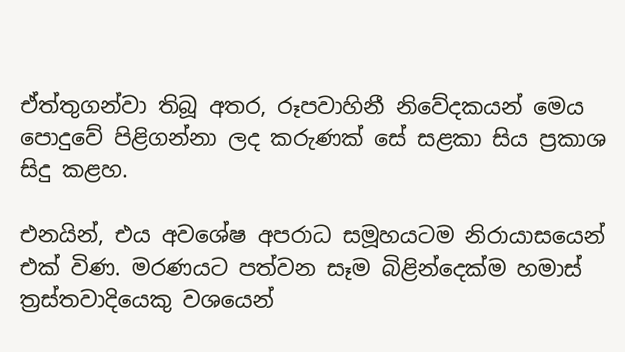ඒත්තුගන්වා තිබූ අතර, රූපවාහිනී නිවේදකයන් මෙය පොදුවේ පිළිගන්නා ලද කරුණක් සේ සළකා සිය ප්‍රකාශ සිදු කළහ.

එනයින්, එය අවශේෂ අපරාධ සමූහයටම නිරායාසයෙන් එක් විණ. මරණයට පත්වන සෑම බිළින්දෙක්ම හමාස් ත්‍රස්තවාදියෙකු වශයෙන්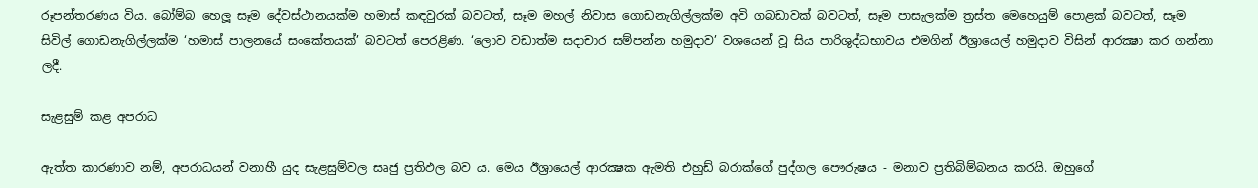රූපන්තරණය විය. බෝම්බ හෙලූ සෑම දේවස්ථානයක්ම හමාස් කඳවුරක් බවටත්, සෑම මහල් නිවාස ගොඩනැගිල්ලක්ම අවි ගබඩාවක් බවටත්, සෑම පාසැලක්ම ත්‍රස්ත මෙහෙයුම් පොළක් බවටත්, සෑම සිවිල් ගොඩනැගිල්ලක්ම ‘හමාස් පාලනයේ සංකේතයක්’ බවටත් පෙරළිණ. ‘ලොව වඩාත්ම සදාචාර සම්පන්න හමුදාව’ වශයෙන් වූ සිය පාරිශුද්ධභාවය එමගින් ඊශ්‍රායෙල් හමුදාව විසින් ආරක්‍ෂා කර ගන්නා ලදී.

සැළසුම් කළ අපරාධ

ඇත්ත කාරණාව නම්, අපරාධයන් වනාහී යුද සැළසුම්වල සෘජු ප්‍රතිඵල බව ය. මෙය ඊශ්‍රායෙල් ආරක්‍ෂක ඇමති එහුඩ් බරාක්ගේ පුද්ගල පෞරුෂය - මනාව ප්‍රතිබිම්බනය කරයි. ඔහුගේ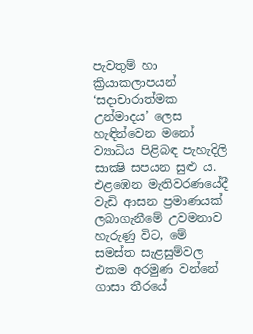පැවතුම් හා ක්‍රියාකලාපයන් ‘සදාචාරාත්මක උන්මාදය’ ලෙස හැඳින්වෙන මනෝ ව්‍යාධිය පිළිබඳ පැහැදිලි සාක්‍ෂි සපයන සුළු ය. එළඹෙන මැතිවරණයේදී වැඩි ආසන ප්‍රමාණයක් ලබාගැනීමේ උවමනාව හැරුණු විට, මේ සමස්ත සැළසුම්වල එකම අරමුණ වන්නේ ගාසා තීරයේ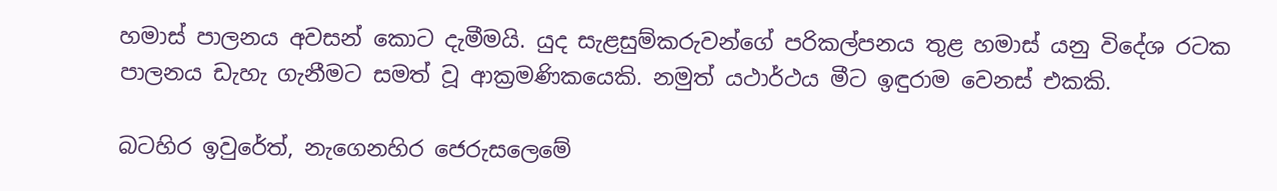හමාස් පාලනය අවසන් කොට දැමීමයි. යුද සැළසුම්කරුවන්ගේ පරිකල්පනය තුළ හමාස් යනු විදේශ රටක පාලනය ඩැහැ ගැනීමට සමත් වූ ආක්‍රමණිකයෙකි. නමුත් යථාර්ථය මීට ඉඳුරාම වෙනස් එකකි.

බටහිර ඉවුරේත්, නැගෙනහිර ජෙරුසලෙමේ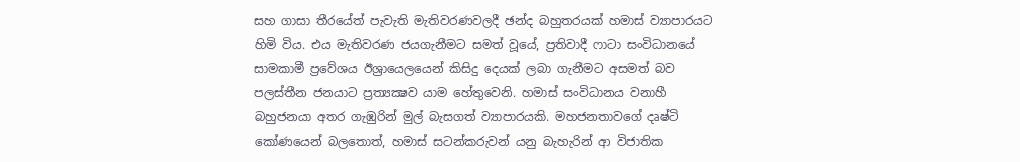සහ ගාසා තීරයේත් පැවැති මැතිවරණවලදී ඡන්ද බහුතරයක් හමාස් ව්‍යාපාරයට හිමි විය. එය මැතිවරණ ජයගැනීමට සමත් වූයේ, ප්‍රතිවාදී ෆාටා සංවිධානයේ සාමකාමී ප්‍රවේශය ඊශ්‍රායෙලයෙන් කිසිදු දෙයක් ලබා ගැනීමට අසමත් බව පලස්තීන ජනයාට ප්‍රත්‍යක්‍ෂව යාම හේතුවෙනි. හමාස් සංවිධානය වනාහී බහුජනයා අතර ගැඹුරින් මුල් බැසගත් ව්‍යාපාරයකි. මහජනතාවගේ දෘෂ්ටි කෝණයෙන් බලතොත්, හමාස් සටන්කරුවන් යනු බැහැරින් ආ විජාතික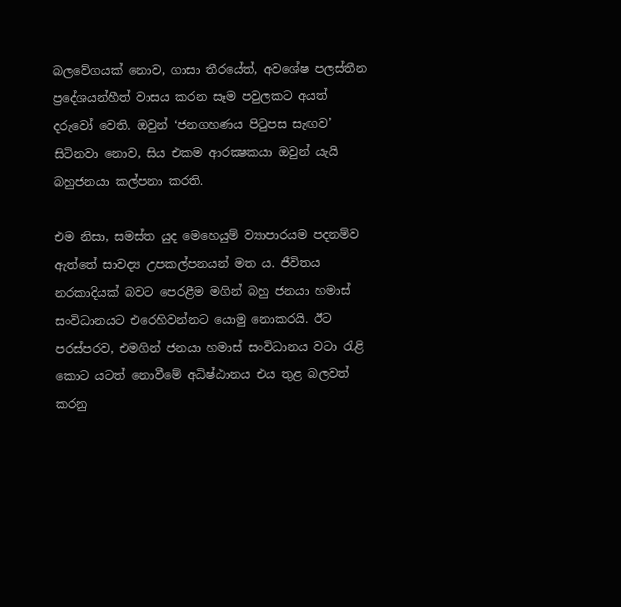බලවේගයක් නොව, ගාසා තීරයේත්, අවශේෂ පලස්තීන ප්‍රදේශයන්හීත් වාසය කරන සෑම පවුලකට අයත් දරුවෝ වෙති. ඔවුන් ‘ජනගහණය පිටුපස සැඟව’ සිටිනවා නොව, සිය එකම ආරක්‍ෂකයා ඔවුන් යැයි බහුජනයා කල්පනා කරති.

එම නිසා, සමස්ත යුද මෙහෙයුම් ව්‍යාපාරයම පදනම්ව ඇත්තේ සාවද්‍ය උපකල්පනයන් මත ය. ජීවිතය නරකාදියක් බවට පෙරළීම මගින් බහු ජනයා හමාස් සංවිධානයට එරෙහිවන්නට යොමු නොකරයි. ඊට පරස්පරව, එමගින් ජනයා හමාස් සංවිධානය වටා රැළි කොට යටත් නොවීමේ අධිෂ්ඨානය එය තුළ බලවත් කරනු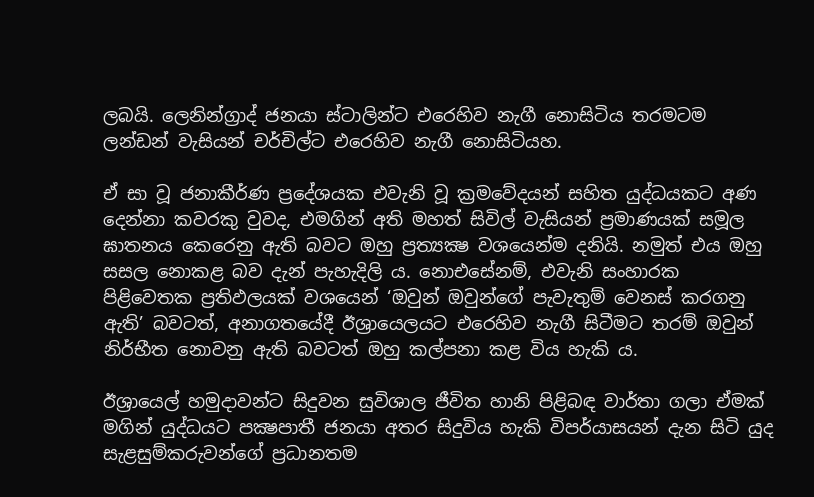ලබයි. ලෙනින්ග්‍රාද් ජනයා ස්ටාලින්ට එරෙහිව නැගී නොසිටිය තරමටම ලන්ඩන් වැසියන් චර්චිල්ට එරෙහිව නැගී නොසිටියහ.

ඒ සා වූ ජනාකීර්ණ ප්‍රදේශයක එවැනි වූ ක්‍රමවේදයන් සහිත යුද්ධයකට අණ දෙන්නා කවරකු වුවද, එමගින් අති මහත් සිවිල් වැසියන් ප්‍රමාණයක් සමූල ඝාතනය කෙරෙනු ඇති බවට ඔහු ප්‍රත්‍යක්‍ෂ වශයෙන්ම දනියි. නමුත් එය ඔහු සසල නොකළ බව දැන් පැහැදිලි ය. නොඑසේනම්, එවැනි සංහාරක පිළිවෙතක ප්‍රතිඵලයක් වශයෙන් ‘ඔවුන් ඔවුන්ගේ පැවැතුම් වෙනස් කරගනු ඇති’ බවටත්, අනාගතයේදී ඊශ්‍රායෙලයට එරෙහිව නැගී සිටීමට තරම් ඔවුන් නිර්භීත නොවනු ඇති බවටත් ඔහු කල්පනා කළ විය හැකි ය.

ඊශ්‍රායෙල් හමුදාවන්ට සිදුවන සුවිශාල ජීවිත හානි පිළිබඳ වාර්තා ගලා ඒමක් මගින් යුද්ධයට පක්‍ෂපාතී ජනයා අතර සිදුවිය හැකි විපර්යාසයන් දැන සිටි යුද සැළසුම්කරුවන්ගේ ප්‍රධානතම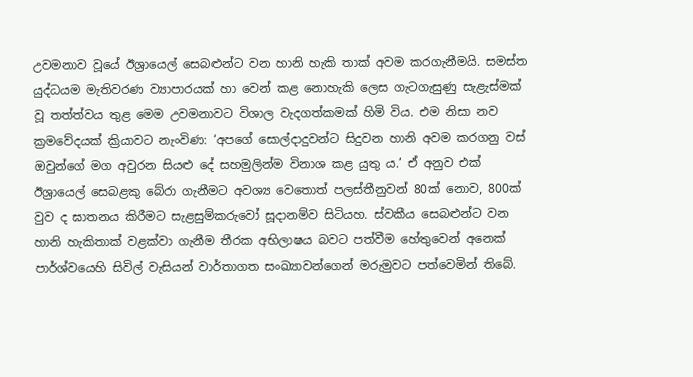උවමනාව වූයේ ඊශ්‍රායෙල් සෙබළුන්ට වන හානි හැකි තාක් අවම කරගැනීමයි. සමස්ත යුද්ධයම මැතිවරණ ව්‍යාපාරයක් හා වෙන් කළ නොහැකි ලෙස ගැටගැසුණු සැළැස්මක් වූ තත්ත්වය තුළ මෙම උවමනාවට විශාල වැදගත්කමක් හිමි විය. එම නිසා නව ක්‍රමවේදයක් ක්‍රියාවට නැංවිණ: ‘අපගේ සොල්දාදුවන්ට සිදුවන හානි අවම කරගනු වස් ඔවුන්ගේ මග අවුරන සියළු දේ සහමුලින්ම විනාශ කළ යුතු ය.’ ඒ අනුව එක් ඊශ්‍රායෙල් සෙබළකු බේරා ගැනීමට අවශ්‍ය වෙතොත් පලස්තීනුවන් 80ක් නොව, 800ක් වුව ද ඝාතනය කිරීමට සැළසුම්කරුවෝ සූදානම්ව සිටියහ. ස්වකීය සෙබළුන්ට වන හානි හැකිතාක් වළක්වා ගැනීම තීරක අභිලාෂය බවට පත්වීම හේතුවෙන් අනෙක් පාර්ශ්වයෙහි සිවිල් වැසියන් වාර්තාගත සංඛ්‍යාවන්ගෙන් මරුමුවට පත්වෙමින් තිබේ.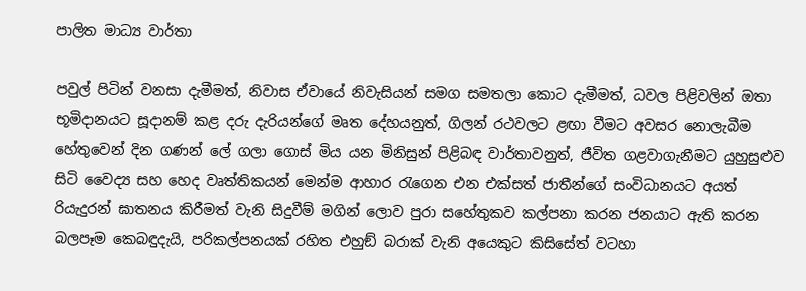පාලිත මාධ්‍ය වාර්තා

පවුල් පිටින් වනසා දැමීමත්, නිවාස ඒවායේ නිවැසියන් සමග සමතලා කොට දැමීමත්, ධවල පිළිවලින් ඔතා භූමිදානයට සූදානම් කළ දරු දැරියන්ගේ මෘත දේහයනුත්, ගිලන් රථවලට ළඟා වීමට අවසර නොලැබීම හේතුවෙන් දින ගණන් ලේ ගලා ගොස් මිය යන මිනිසුන් පිළිබඳ වාර්තාවනුත්, ජීවිත ගළවාගැනීමට යුහුසුළුව සිටි වෛද්‍ය සහ හෙද වෘත්තිකයන් මෙන්ම ආහාර රැගෙන එන එක්සත් ජාතීන්ගේ සංවිධානයට අයත් රියැදුරන් ඝාතනය කිරීමත් වැනි සිදුවීම් මගින් ලොව පුරා සහේතුකව කල්පනා කරන ජනයාට ඇති කරන බලපෑම කෙබඳුදැයි, පරිකල්පනයක් රහිත එහුඞ් බරාක් වැනි අයෙකුට කිසිසේත් වටහා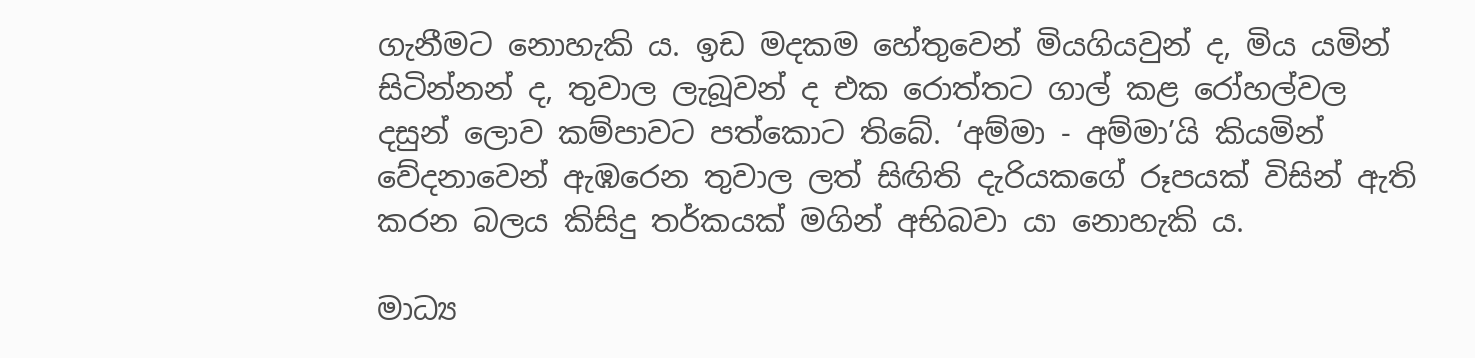ගැනීමට නොහැකි ය. ඉඩ මදකම හේතුවෙන් මියගියවුන් ද, මිය යමින් සිටින්නන් ද, තුවාල ලැබූවන් ද එක රොත්තට ගාල් කළ රෝහල්වල දසුන් ලොව කම්පාවට පත්කොට තිබේ. ‘අම්මා - අම්මා’යි කියමින් වේදනාවෙන් ඇඹරෙන තුවාල ලත් සිඟිති දැරියකගේ රූපයක් විසින් ඇති කරන බලය කිසිදු තර්කයක් මගින් අභිබවා යා නොහැකි ය.

මාධ්‍ය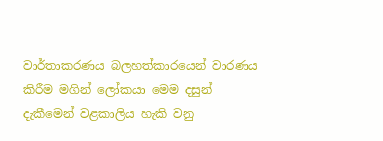වාර්තාකරණය බලහත්කාරයෙන් වාරණය කිරීම මගින් ලෝකයා මෙම දසුන් දැකීමෙන් වළකාලිය හැකි වනු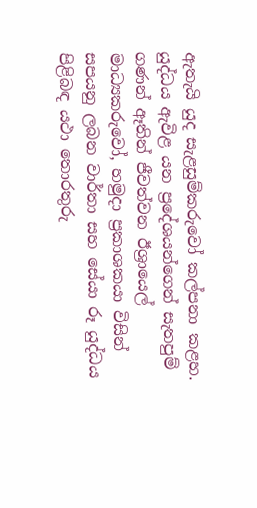ඇතැයි යුද සැළසුම්කරුවෝ කල්පනා කළහ. යුද්ධය ඇවිළ යන ප්‍රදේශයන්ගෙන් සැතපුම් ගණන් ඈතින් ජීවත්වන ඊශ්‍රායෙල් මාධ්‍යකරුවෝ, හමුදා ප්‍රකාශකයා විසින් සපයනු ලබන වාර්තා සහ සේයා රූ යුද්ධය පිළිබඳ යථා තොරතුරු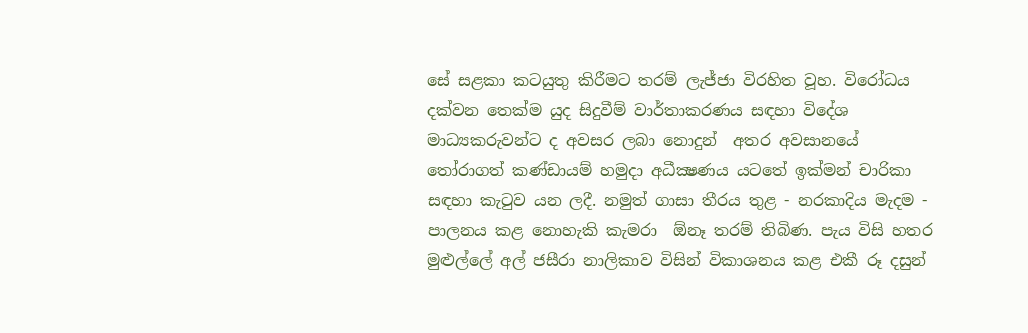සේ සළකා කටයුතු කිරීමට තරම් ලැජ්ජා විරහිත වූහ. විරෝධය දක්වන තෙක්ම යුද සිදුවීම් වාර්තාකරණය සඳහා විදේශ මාධ්‍යකරුවන්ට ද අවසර ලබා නොදුන්  අතර අවසානයේ තෝරාගත් කණ්ඩායම් හමුදා අධීක්‍ෂණය යටතේ ඉක්මන් චාරිකා සඳහා කැටුව යන ලදී. නමුත් ගාසා තීරය තුළ - නරකාදිය මැදම - පාලනය කළ නොහැකි කැමරා  ඕනෑ තරම් තිබිණ. පැය විසි හතර මුළුල්ලේ අල් ජසීරා නාලිකාව විසින් විකාශනය කළ එකී රූ දසුන්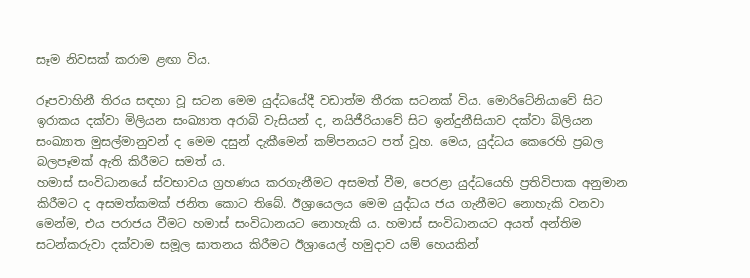සෑම නිවසක් කරාම ළඟා විය.

රූපවාහිනී තිරය සඳහා වූ සටන මෙම යුද්ධයේදී වඩාත්ම තීරක සටනක් විය. මොරිටේනියාවේ සිට ඉරාකය දක්වා මිලියන සංඛ්‍යාත අරාබි වැසියන් ද, නයිජීරියාවේ සිට ඉන්දුනීසියාව දක්වා බිලියන සංඛ්‍යාත මුසල්මානුවන් ද මෙම දසුන් දැකීමෙන් කම්පනයට පත් වූහ. මෙය, යුද්ධය කෙරෙහි ප්‍රබල බලපෑමක් ඇති කිරීමට සමත් ය.
හමාස් සංවිධානයේ ස්වභාවය ග්‍රහණය කරගැනීමට අසමත් වීම, පෙරළා යුද්ධයෙහි ප්‍රතිවිපාක අනුමාන කිරීමට ද අසමත්කමක් ජනිත කොට තිබේ. ඊශ්‍රායෙලය මෙම යුද්ධය ජය ගැනීමට නොහැකි වනවා මෙන්ම, එය පරාජය වීමට හමාස් සංවිධානයට නොහැකි ය. හමාස් සංවිධානයට අයත් අන්තිම සටන්කරුවා දක්වාම සමූල ඝාතනය කිරීමට ඊශ්‍රායෙල් හමුදාව යම් හෙයකින්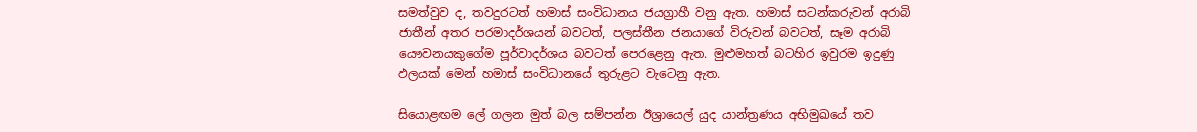සමත්වුව ද, තවදුරටත් හමාස් සංවිධානය ජයග්‍රාහී වනු ඇත. හමාස් සටන්කරුවන් අරාබි ජාතීන් අතර පරමාදර්ශයන් බවටත්, පලස්තීන ජනයාගේ විරුවන් බවටත්, සෑම අරාබි යෞවනයකුගේම පූර්වාදර්ශය බවටත් පෙරළෙනු ඇත. මුළුමහත් බටහිර ඉවුරම ඉදුණු ඵලයක් මෙන් හමාස් සංවිධානයේ තුරුළට වැටෙනු ඇත.

සියොළඟම ලේ ගලන මුත් බල සම්පන්න ඊශ්‍රායෙල් යුද යාන්ත්‍රණය අභිමුඛයේ තව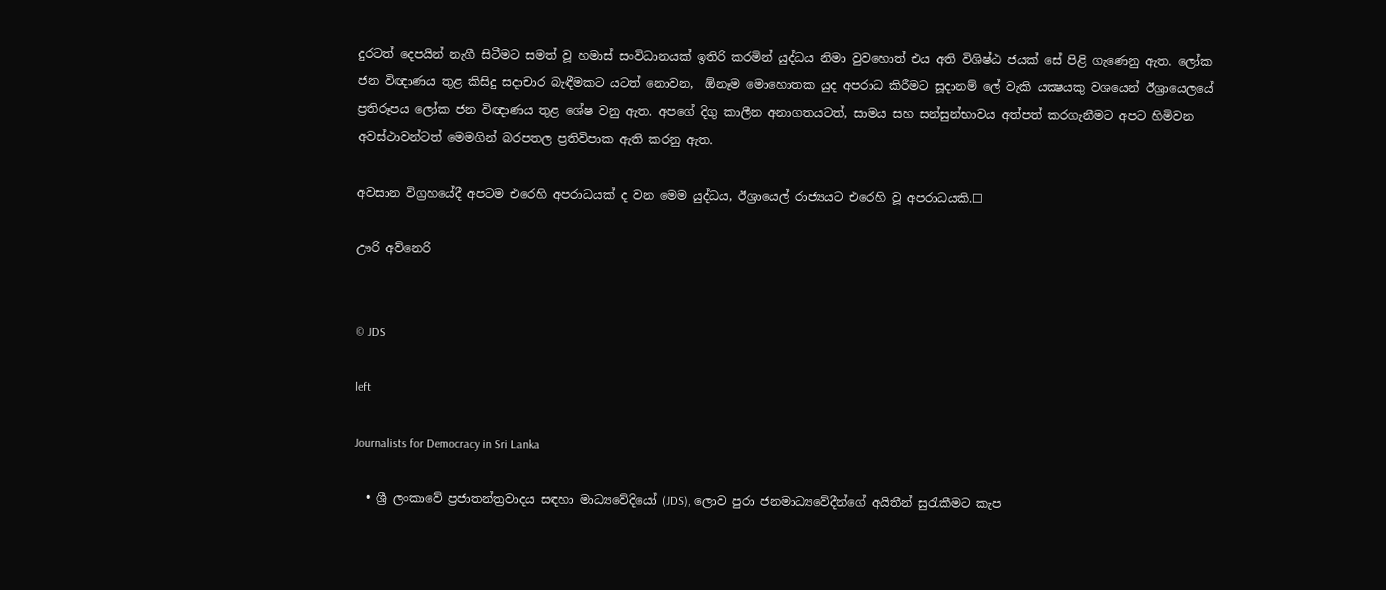දුරටත් දෙපයින් නැගී සිටීමට සමත් වූ හමාස් සංවිධානයක් ඉතිරි කරමින් යුද්ධය නිමා වුවහොත් එය අති විශිෂ්ඨ ජයක් සේ පිළි ගැණෙනු ඇත. ලෝක ජන විඥාණය තුළ කිසිදු සදාචාර බැඳීමකට යටත් නොවන,  ඕනෑම මොහොතක යුද අපරාධ කිරීමට සූදානම් ලේ වැකි යක්‍ෂයකු වශයෙන් ඊශ්‍රායෙලයේ ප්‍රතිරූපය ලෝක ජන විඥාණය තුළ ශේෂ වනු ඇත. අපගේ දිගු කාලීන අනාගතයටත්, සාමය සහ සන්සුන්භාවය අත්පත් කරගැනීමට අපට හිමිවන අවස්ථාවන්ටත් මෙමගින් බරපතල ප්‍රතිවිපාක ඇති කරනු ඇත.

අවසාන විග්‍රහයේදී අපටම එරෙහි අපරාධයක් ද වන මෙම යුද්ධය, ඊශ්‍රායෙල් රාජ්‍යයට එරෙහි වූ අපරාධයකි.☐

ඌරි අව්නෙරි


© JDS

left

Journalists for Democracy in Sri Lanka

  • ශ්‍රී ලංකාවේ ප්‍රජාතන්ත්‍රවාදය සඳහා මාධ්‍යවේදියෝ (JDS), ලොව පුරා ජනමාධ්‍යවේදීන්ගේ අයිතීන් සුරැකීමට කැප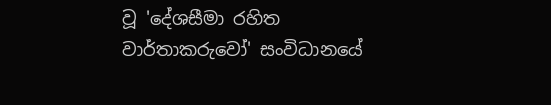වූ 'දේශසීමා රහිත වාර්තාකරුවෝ' සංවිධානයේ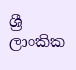ශ්‍රී ලාංකික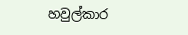හවුල්කාර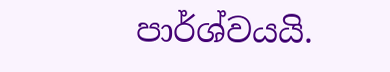පාර්ශ්වයයි.